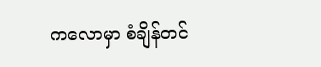ကလောမှာ စံချိန်တင်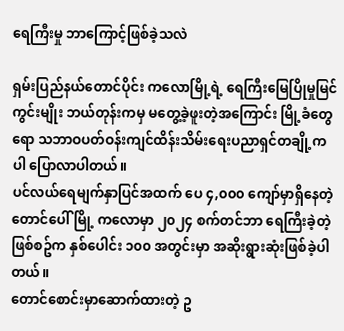ရေကြီးမှု ဘာကြောင့်ဖြစ်ခဲ့သလဲ

ရှမ်းပြည်နယ်တောင်ပိုင်း ကလောမြို့ရဲ့ ရေကြီးမြေပြိုမှုမြင်ကွင်းမျိုး ဘယ်တုန်းကမှ မတွေ့ခဲ့ဖူးတဲ့အကြောင်း မြို့ခံတွေရော သဘာဝပတ်ဝန်းကျင်ထိန်းသိမ်းရေးပညာရှင်တချို့ကပါ ပြောလာပါတယ်။
ပင်လယ်ရေမျက်နှာပြင်အထက် ပေ ၄,၀၀၀ ကျော်မှာရှိနေတဲ့ တောင်ပေါ် မြို့ ကလောမှာ ၂၀၂၄ စက်တင်ဘာ ရေကြီးခဲ့တဲ့ဖြစ်စဥ်က နှစ်ပေါင်း ၁၀၀ အတွင်းမှာ အဆိုးရွားဆုံးဖြစ်ခဲ့ပါတယ်။
တောင်စောင်းမှာဆောက်ထားတဲ့ ဥ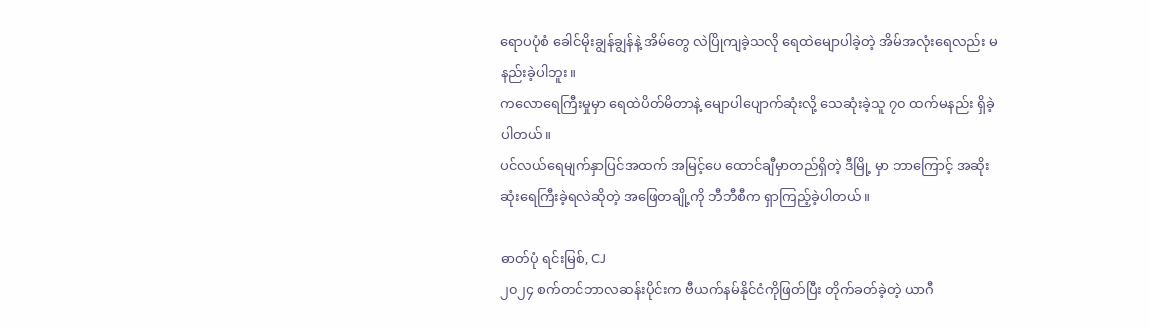ရောပပုံစံ ခေါင်မိုးချွန်ချွန်နဲ့ အိမ်တွေ လဲပြိုကျခဲ့သလို ရေထဲမျောပါခဲ့တဲ့ အိမ်အလုံးရေလည်း မနည်းခဲ့ပါဘူး။
ကလောရေကြီးမှုမှာ ရေထဲပိတ်မိတာနဲ့ မျောပါပျောက်ဆုံးလို့ သေဆုံးခဲ့သူ ၇၀ ထက်မနည်း ရှိခဲ့ပါတယ်။
ပင်လယ်ရေမျက်နှာပြင်အထက် အမြင့်ပေ ထောင်ချီမှာတည်ရှိတဲ့ ဒီမြို့ မှာ ဘာကြောင့် အဆိုးဆုံးရေကြီးခဲ့ရလဲဆိုတဲ့ အဖြေတချို့ကို ဘီဘီစီက ရှာကြည့်ခဲ့ပါတယ်။

ဓာတ်ပုံ ရင်းမြစ်, CJ
၂၀၂၄ စက်တင်ဘာလဆန်းပိုင်းက ဗီယက်နမ်နိုင်ငံကိုဖြတ်ပြီး တိုက်ခတ်ခဲ့တဲ့ ယာဂီ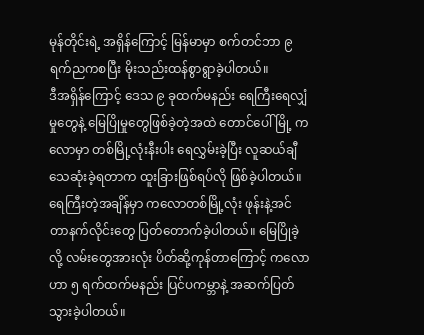မုန်တိုင်းရဲ့ အရှိန်ကြောင့် မြန်မာမှာ စက်တင်ဘာ ၉ ရက်ညကစပြီး မိုးသည်းထန်စွာရွာခဲ့ပါတယ်။
ဒီအရှိန်ကြောင့် ဒေသ ၉ ခုထက်မနည်း ရေကြီးရေလျှံမှုတွေနဲ့ မြေပြိုမှုတွေဖြစ်ခဲ့တဲ့အထဲ တောင်ပေါ်မြို့ ကလောမှာ တစ်မြို့လုံးနီးပါး ရေလွှမ်းခဲ့ပြီး လူဆယ်ချီသေဆုံးခဲ့ရတာက ထူးခြားဖြစ်ရပ်လို ဖြစ်ခဲ့ပါတယ်။
ရေကြီးတဲ့အချိန်မှာ ကလောတစ်မြို့လုံး ဖုန်းနဲ့အင်တာနက်လိုင်းတွေ ပြတ်တောက်ခဲ့ပါတယ်။ မြေပြိုခဲ့လို့ လမ်းတွေအားလုံး ပိတ်ဆို့ကုန်တာကြောင့် ကလောဟာ ၅ ရက်ထက်မနည်း ပြင်ပကမ္ဘာနဲ့ အဆက်ပြတ်သွားခဲ့ပါတယ်။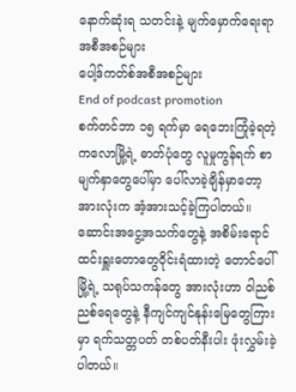နောက်ဆုံးရ သတင်းနဲ့ မျက်မှောက်ရေးရာအစီအစဉ်များ
ပေါ့ဒ်ကတ်စ်အစီအစဉ်များ
End of podcast promotion
စက်တင်ဘာ ၁၅ ရက်မှာ ရေဘေးကြုံခဲ့ရတဲ့ ကလောမြို့ရဲ့ ဓာတ်ပုံတွေ လူမှုကွန်ရက် စာမျက်နှာတွေပေါ်မှာ ပေါ်လာခဲ့ချိန်မှာတော့ အားလုံးက အံ့အားသင့်ခဲ့ကြပါတယ်။
ဆောင်းအငွေ့အသက်တွေနဲ့ အစိမ်းရောင်ထင်းရှူးတောတွေဝိုင်းရံထားတဲ့ တောင်ပေါ် မြို့ရဲ့ သရုပ်သကန်တွေ အားလုံးဟာ ဝါညစ်ညစ်ရေတွေနဲ့ နီကျင်ကျင်နုန်းမြေတွေကြားမှာ ရက်သတ္တပတ် တစ်ပတ်နီးပါး ဖုံးလွှမ်းခဲ့ပါတယ်။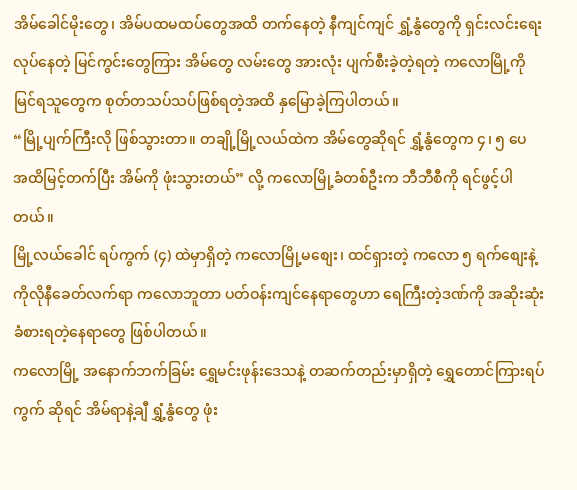အိမ်ခေါင်မိုးတွေ၊ အိမ်ပထမထပ်တွေအထိ တက်နေတဲ့ နီကျင်ကျင် ရွှံ့နွံတွေကို ရှင်းလင်းရေးလုပ်နေတဲ့ မြင်ကွင်းတွေကြား အိမ်တွေ လမ်းတွေ အားလုံး ပျက်စီးခဲ့တဲ့ရတဲ့ ကလောမြို့ကို မြင်ရသူတွေက စုတ်တသပ်သပ်ဖြစ်ရတဲ့အထိ နှမြောခဲ့ကြပါတယ်။
“မြို့ပျက်ကြီးလို ဖြစ်သွားတာ။ တချို့မြို့လယ်ထဲက အိမ်တွေဆိုရင် ရွှံ့နွံတွေက ၄၊ ၅ ပေ အထိမြင့်တက်ပြီး အိမ်ကို ဖုံးသွားတယ်” လို့ ကလောမြို့ခံတစ်ဦးက ဘီဘီစီကို ရင်ဖွင့်ပါတယ်။
မြို့လယ်ခေါင် ရပ်ကွက် (၄) ထဲမှာရှိတဲ့ ကလောမြို့မစျေး၊ ထင်ရှားတဲ့ ကလော ၅ ရက်စျေးနဲ့ ကိုလိုနီခေတ်လက်ရာ ကလောဘူတာ ပတ်ဝန်းကျင်နေရာတွေဟာ ရေကြီးတဲ့ဒဏ်ကို အဆိုးဆုံး ခံစားရတဲ့နေရာတွေ ဖြစ်ပါတယ်။
ကလောမြို့ အနောက်ဘက်ခြမ်း ရွှေမင်းဖုန်းဒေသနဲ့ တဆက်တည်းမှာရှိတဲ့ ရွှေတောင်ကြားရပ်ကွက် ဆိုရင် အိမ်ရာနဲ့ချီ ရွှံ့နွံတွေ ဖုံး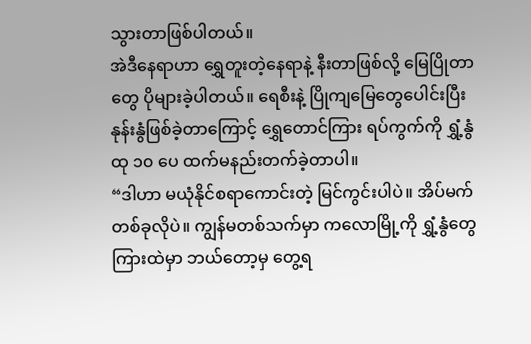သွားတာဖြစ်ပါတယ်။
အဲဒီနေရာဟာ ရွှေတူးတဲ့နေရာနဲ့ နီးတာဖြစ်လို့ မြေပြိုတာတွေ ပိုများခဲ့ပါတယ်။ ရေစီးနဲ့ ပြိုကျမြေတွေပေါင်းပြီး နုန်းနွံဖြစ်ခဲ့တာကြောင့် ရွှေတောင်ကြား ရပ်ကွက်ကို ရွှံ့နွံထု ၁၀ ပေ ထက်မနည်းတက်ခဲ့တာပါ။
“ဒါဟာ မယုံနိုင်စရာကောင်းတဲ့ မြင်ကွင်းပါပဲ။ အိပ်မက်တစ်ခုလိုပဲ။ ကျွန်မတစ်သက်မှာ ကလောမြို့ကို ရွှံ့နွံတွေကြားထဲမှာ ဘယ်တော့မှ တွေ့ရ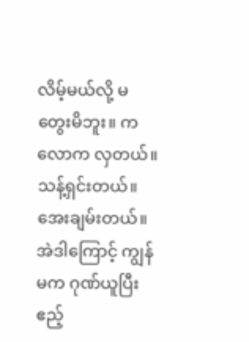လိမ့်မယ်လို့ မတွေးမိဘူး။ ကလောက လှတယ်။ သန့်ရှင်းတယ်။ အေးချမ်းတယ်။ အဲဒါကြောင့် ကျွန်မက ဂုဏ်ယူပြီး ဧည့်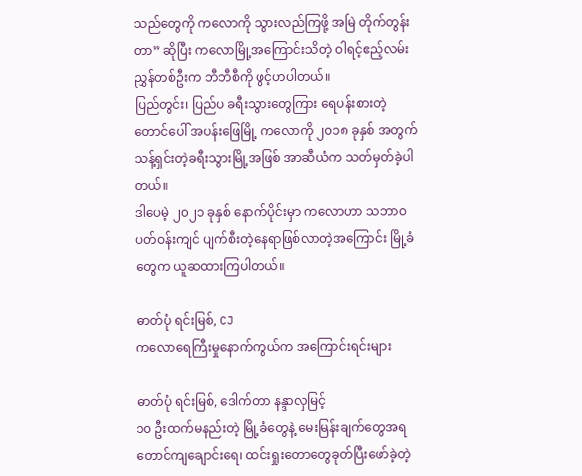သည်တွေကို ကလောကို သွားလည်ကြဖို့ အမြဲ တိုက်တွန်းတာ” ဆိုပြီး ကလောမြို့အကြောင်းသိတဲ့ ဝါရင့်ဧည့်လမ်းညွှန်တစ်ဦးက ဘီဘီစီကို ဖွင့်ဟပါတယ်။
ပြည်တွင်း၊ ပြည်ပ ခရီးသွားတွေကြား ရေပန်းစားတဲ့ တောင်ပေါ် အပန်းဖြေမြို့ ကလောကို ၂၀၁၈ ခုနှစ် အတွက် သန့်ရှင်းတဲ့ခရီးသွားမြို့အဖြစ် အာဆီယံက သတ်မှတ်ခဲ့ပါတယ်။
ဒါပေမဲ့ ၂၀၂၁ ခုနှစ် နောက်ပိုင်းမှာ ကလောဟာ သဘာဝပတ်ဝန်းကျင် ပျက်စီးတဲ့နေရာဖြစ်လာတဲ့အကြောင်း မြို့ခံတွေက ယူဆထားကြပါတယ်။

ဓာတ်ပုံ ရင်းမြစ်, CJ
ကလောရေကြီးမှုနောက်ကွယ်က အကြောင်းရင်းများ

ဓာတ်ပုံ ရင်းမြစ်, ဒေါက်တာ နန္ဒာလှမြင့်
၁၀ ဦးထက်မနည်းတဲ့ မြို့ခံတွေနဲ့ မေးမြန်းချက်တွေအရ တောင်ကျချောင်းရေ၊ ထင်းရှုးတောတွေခုတ်ပြီးဖော်ခဲ့တဲ့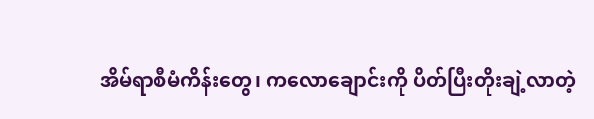အိမ်ရာစီမံကိန်းတွေ၊ ကလောချောင်းကို ပိတ်ပြီးတိုးချဲ့လာတဲ့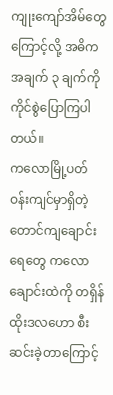ကျုးကျော်အိမ်တွေကြောင့်လို့ အဓိကအချက် ၃ ချက်ကို ကိုင်စွဲပြောကြပါတယ်။
ကလောမြို့ပတ်ဝန်းကျင်မှာရှိတဲ့ တောင်ကျချောင်းရေတွေ ကလောချောင်းထဲကို တရှိန်ထိုးဒလဟော စီးဆင်းခဲ့တာကြောင့်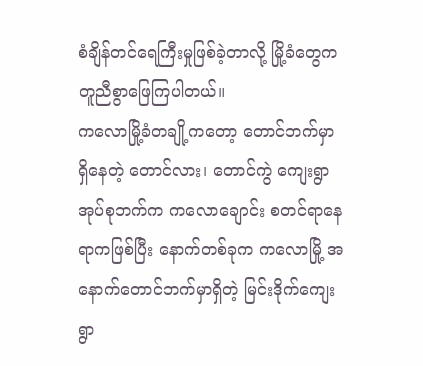စံချိန်တင်ရေကြီးမှုဖြစ်ခဲ့တာလို့ မြို့ခံတွေက တူညီစွာဖြေကြပါတယ်။
ကလောမြို့ခံတချို့ကတော့ တောင်ဘက်မှာ ရှိနေတဲ့ တောင်လား၊ တောင်ကွဲ ကျေးရွာအုပ်စုဘက်က ကလောချောင်း စတင်ရာနေရာကဖြစ်ပြီး နောက်တစ်ခုက ကလောမြို့ အနောက်တောင်ဘက်မှာရှိတဲ့ မြင်းဒိုက်ကျေးရွာ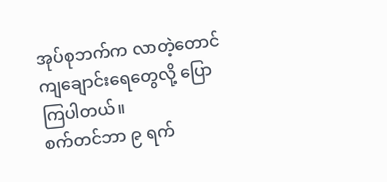အုပ်စုဘက်က လာတဲ့တောင်ကျချောင်းရေတွေလို့ ပြောကြပါတယ်။
စက်တင်ဘာ ၉ ရက်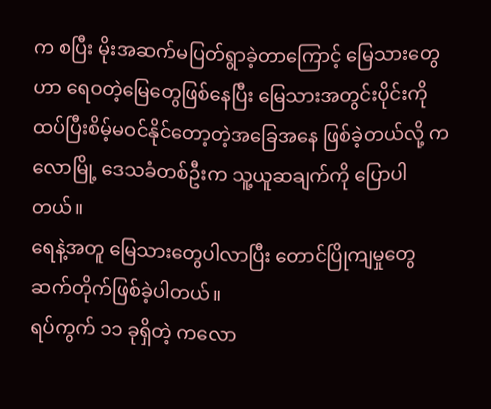က စပြီး မိုးအဆက်မပြတ်ရွာခဲ့တာကြောင့် မြေသားတွေဟာ ရေဝတဲ့မြေတွေဖြစ်နေပြီး မြေသားအတွင်းပိုင်းကို ထပ်ပြီးစိမ့်မဝင်နိုင်တော့တဲ့အခြေအနေ ဖြစ်ခဲ့တယ်လို့ ကလောမြို့ ဒေသခံတစ်ဦးက သူ့ယူဆချက်ကို ပြောပါတယ်။
ရေနဲ့အတူ မြေသားတွေပါလာပြီး တောင်ပြိုကျမှုတွေ ဆက်တိုက်ဖြစ်ခဲ့ပါတယ်။
ရပ်ကွက် ၁၁ ခုရှိတဲ့ ကလော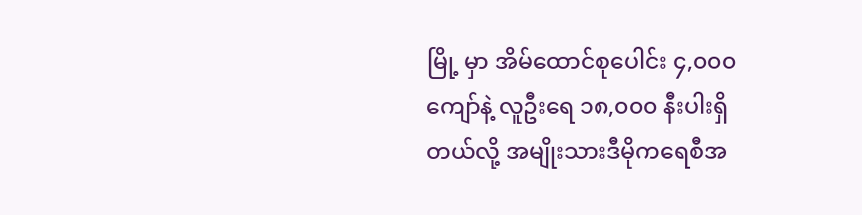မြို့ မှာ အိမ်ထောင်စုပေါင်း ၄,၀၀၀ ကျော်နဲ့ လူဦးရေ ၁၈,၀၀၀ နီးပါးရှိတယ်လို့ အမျိုးသားဒီမိုကရေစီအ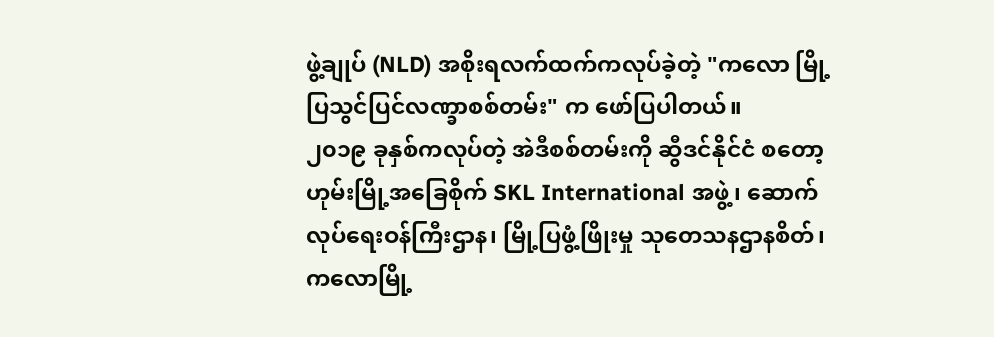ဖွဲ့ချုပ် (NLD) အစိုးရလက်ထက်ကလုပ်ခဲ့တဲ့ "ကလော မြို့ပြသွင်ပြင်လဏ္ခာစစ်တမ်း" က ဖော်ပြပါတယ်။
၂၀၁၉ ခုနှစ်ကလုပ်တဲ့ အဲဒီစစ်တမ်းကို ဆွီဒင်နိုင်ငံ စတော့ဟုမ်းမြို့အခြေစိုက် SKL International အဖွဲ့၊ ဆောက်လုပ်ရေးဝန်ကြီးဌာန၊ မြို့ပြဖွံ့ဖြိုးမှု သုတေသနဌာနစိတ်၊ ကလောမြို့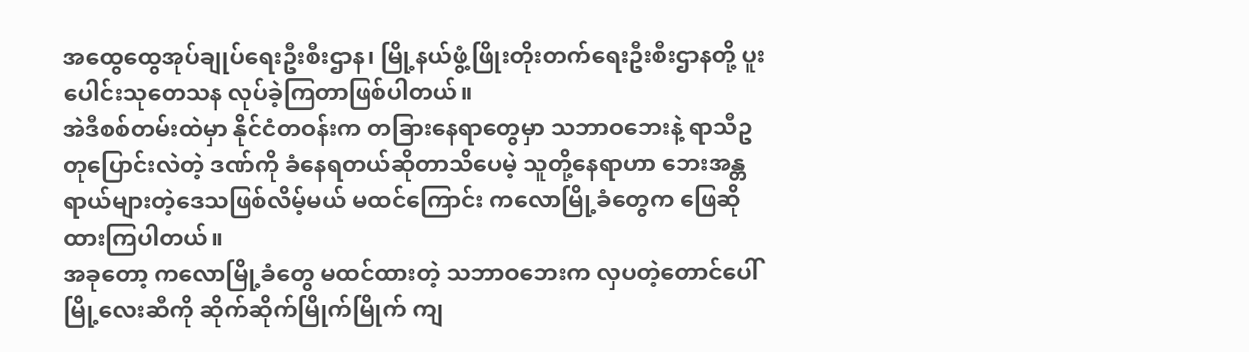အထွေထွေအုပ်ချုပ်ရေးဦးစီးဌာန၊ မြို့နယ်ဖွံ့ဖြိုးတိုးတက်ရေးဦးစီးဌာနတို့ ပူးပေါင်းသုတေသန လုပ်ခဲ့ကြတာဖြစ်ပါတယ်။
အဲဒီစစ်တမ်းထဲမှာ နိုင်ငံတဝန်းက တခြားနေရာတွေမှာ သဘာဝဘေးနဲ့ ရာသီဥတုပြောင်းလဲတဲ့ ဒဏ်ကို ခံနေရတယ်ဆိုတာသိပေမဲ့ သူတို့နေရာဟာ ဘေးအန္တရာယ်များတဲ့ဒေသဖြစ်လိမ့်မယ် မထင်ကြောင်း ကလောမြို့ခံတွေက ဖြေဆိုထားကြပါတယ်။
အခုတော့ ကလောမြို့ခံတွေ မထင်ထားတဲ့ သဘာဝဘေးက လှပတဲ့တောင်ပေါ် မြို့လေးဆီကို ဆိုက်ဆိုက်မြိုက်မြိုက် ကျ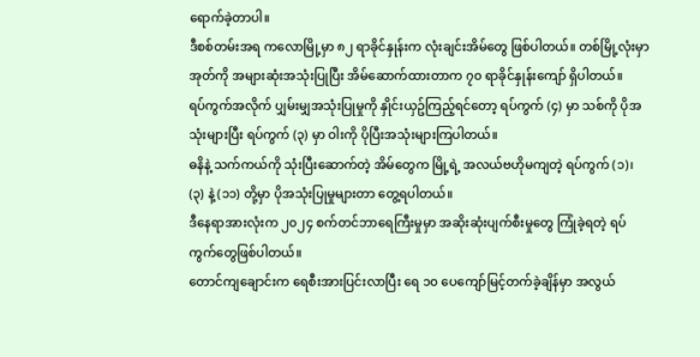ရောက်ခဲ့တာပါ။
ဒီစစ်တမ်းအရ ကလောမြို့မှာ ၈၂ ရာခိုင်နှုန်းက လုံးချင်းအိမ်တွေ ဖြစ်ပါတယ်။ တစ်မြို့လုံးမှာ အုတ်ကို အများဆုံးအသုံးပြုပြီး အိမ်ဆောက်ထားတာက ၇၀ ရာခိုင်နှုန်းကျော် ရှိပါတယ်။
ရပ်ကွက်အလိုက် ပျှမ်းမျှအသုံးပြုမှုကို နှိုင်းယှဥ်ကြည့်ရင်တော့ ရပ်ကွက် (၄) မှာ သစ်ကို ပိုအသုံးများပြီး ရပ်ကွက် (၃) မှာ ဝါးကို ပိုပြီးအသုံးများကြပါတယ်။
ဓနိနဲ့ သက်ကယ်ကို သုံးပြီးဆောက်တဲ့ အိမ်တွေက မြို့ရဲ့ အလယ်ဗဟိုမကျတဲ့ ရပ်ကွက် (၁)၊ (၃) နဲ့ (၁၁) တို့မှာ ပိုအသုံးပြုမှုများတာ တွေ့ရပါတယ်။
ဒီနေရာအားလုံးက ၂၀၂၄ စက်တင်ဘာရေကြီးမှုမှာ အဆိုးဆုံးပျက်စီးမှုတွေ ကြုံခဲ့ရတဲ့ ရပ်ကွက်တွေဖြစ်ပါတယ်။
တောင်ကျချောင်းက ရေစီးအားပြင်းလာပြီး ရေ ၁၀ ပေကျော်မြင့်တက်ခဲ့ချိန်မှာ အလွယ်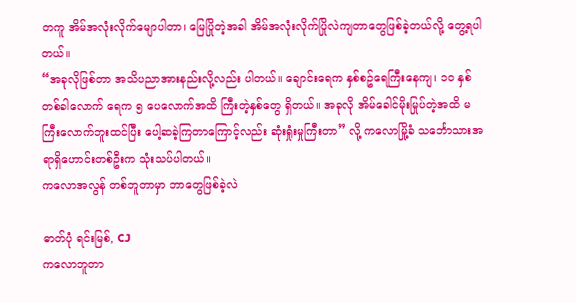တကူ အိမ်အလုံးလိုက်မျောပါတာ၊ မြေပြိုတဲ့အခါ အိမ်အလုံးလိုက်ပြိုလဲကျတာတွေဖြစ်ခဲ့တယ်လို့ တွေ့ရပါတယ်။
“အခုလိုဖြစ်တာ အသိပညာအားနည်းလို့လည်း ပါတယ်။ ချောင်းရေက နှစ်စဥ်ရေကြီးနေကျ၊ ၁၀ နှစ် တစ်ခါလောက် ရေက ၅ ပေလောက်အထိ ကြီးတဲ့နှစ်တွေ ရှိတယ်။ အခုလို အိမ်ခေါင်မိုးမြုပ်တဲ့အထိ မကြီးလောက်ဘူးထင်ပြီး ပေါ့ဆခဲ့ကြတာကြောင့်လည်း ဆုံးရှုံးမှုကြီးတာ” လို့ ကလောမြို့ခံ သင်္ဘောသားအရာရှိဟောင်းတစ်ဦးက သုံးသပ်ပါတယ်။
ကလောအလွန် တစ်ဘူတာမှာ ဘာတွေဖြစ်ခဲ့လဲ

ဓာတ်ပုံ ရင်းမြစ်, CJ
ကလောဘူတာ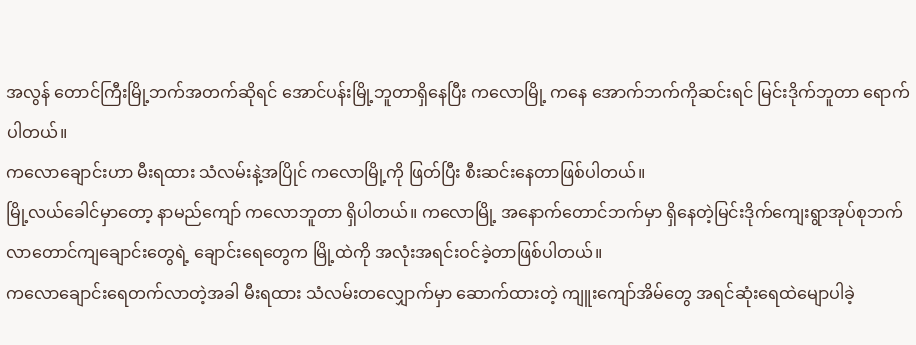အလွန် တောင်ကြီးမြို့ဘက်အတက်ဆိုရင် အောင်ပန်းမြို့ဘူတာရှိနေပြီး ကလောမြို့ ကနေ အောက်ဘက်ကိုဆင်းရင် မြင်းဒိုက်ဘူတာ ရောက်ပါတယ်။
ကလောချောင်းဟာ မီးရထား သံလမ်းနဲ့အပြိုင် ကလောမြို့ကို ဖြတ်ပြီး စီးဆင်းနေတာဖြစ်ပါတယ်။
မြို့လယ်ခေါင်မှာတော့ နာမည်ကျော် ကလောဘူတာ ရှိပါတယ်။ ကလောမြို့ အနောက်တောင်ဘက်မှာ ရှိနေတဲ့မြင်းဒိုက်ကျေးရွာအုပ်စုဘက်လာတောင်ကျချောင်းတွေရဲ့ ချောင်းရေတွေက မြို့ထဲကို အလုံးအရင်းဝင်ခဲ့တာဖြစ်ပါတယ်။
ကလောချောင်းရေတက်လာတဲ့အခါ မီးရထား သံလမ်းတလျှောက်မှာ ဆောက်ထားတဲ့ ကျူးကျော်အိမ်တွေ အရင်ဆုံးရေထဲမျောပါခဲ့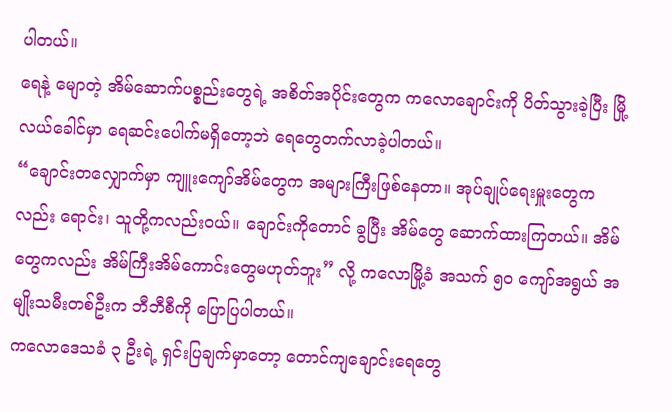ပါတယ်။
ရေနဲ့ မျောတဲ့ အိမ်ဆောက်ပစ္စည်းတွေရဲ့ အစိတ်အပိုင်းတွေက ကလောချောင်းကို ပိတ်သွားခဲ့ပြီး မြို့လယ်ခေါင်မှာ ရေဆင်းပေါက်မရှိတော့ဘဲ ရေတွေတက်လာခဲ့ပါတယ်။
“ချောင်းတလျှောက်မှာ ကျူးကျော်အိမ်တွေက အများကြီးဖြစ်နေတာ။ အုပ်ချုပ်ရေးမှူးတွေကလည်း ရောင်း၊ သူတို့ကလည်းဝယ်။ ချောင်းကိုတောင် ခွပြီး အိမ်တွေ ဆောက်ထားကြတယ်။ အိမ်တွေကလည်း အိမ်ကြီးအိမ်ကောင်းတွေမဟုတ်ဘူး” လို့ ကလောမြို့ခံ အသက် ၅၀ ကျော်အရွယ် အမျိုးသမီးတစ်ဦးက ဘီဘီစီကို ပြောပြပါတယ်။
ကလောဒေသခံ ၃ ဦးရဲ့ ရှင်းပြချက်မှာတော့ တောင်ကျချောင်းရေတွေ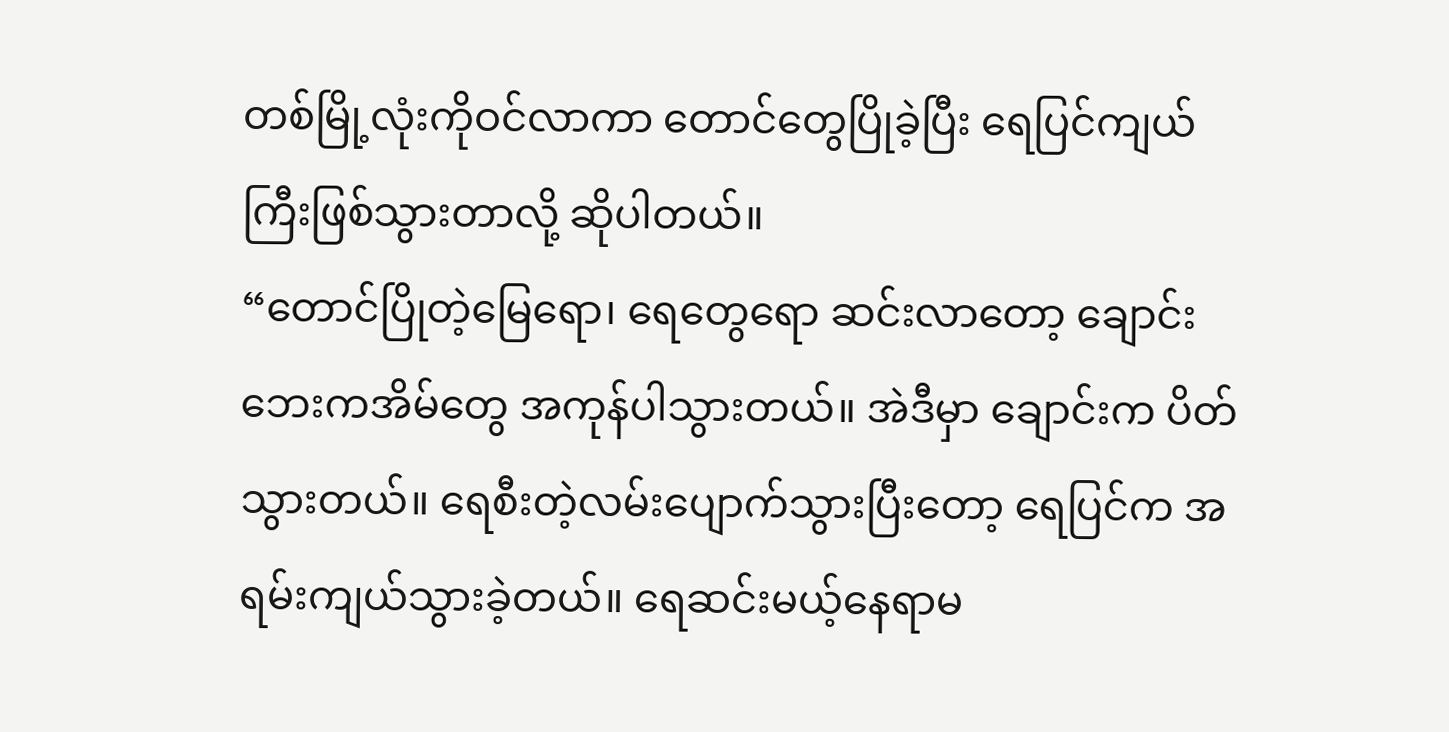တစ်မြို့လုံးကိုဝင်လာကာ တောင်တွေပြိုခဲ့ပြီး ရေပြင်ကျယ်ကြီးဖြစ်သွားတာလို့ ဆိုပါတယ်။
“တောင်ပြိုတဲ့မြေရော၊ ရေတွေရော ဆင်းလာတော့ ချောင်းဘေးကအိမ်တွေ အကုန်ပါသွားတယ်။ အဲဒီမှာ ချောင်းက ပိတ်သွားတယ်။ ရေစီးတဲ့လမ်းပျောက်သွားပြီးတော့ ရေပြင်က အရမ်းကျယ်သွားခဲ့တယ်။ ရေဆင်းမယ့်နေရာမ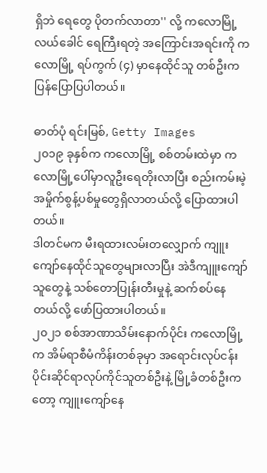ရှိဘဲ ရေတွေ ပိုတက်လာတာ'' လို့ ကလောမြို့လယ်ခေါင် ရေကြီးရတဲ့ အကြောင်းအရင်းကို ကလောမြို့ ရပ်ကွက် (၄) မှာနေထိုင်သူ တစ်ဦးက ပြန်ပြောပြပါတယ်။

ဓာတ်ပုံ ရင်းမြစ်, Getty Images
၂၀၁၉ ခုနှစ်က ကလောမြို့ စစ်တမ်းထဲမှာ ကလောမြို့ပေါ်မှာလူဦးရေတိုးလာပြီး စည်းကမ်းမဲ့အမှိုက်စွန့်ပစ်မှုတွေရှိလာတယ်လို့ ပြောထားပါတယ်။
ဒါတင်မက မီးရထားလမ်းတလျှောက် ကျူးကျော်နေထိုင်သူတွေများလာပြီး အဲဒီကျူးကျော်သူတွေနဲ့ သစ်တောပြုန်းတီးမှုနဲ့ ဆက်စပ်နေတယ်လို့ ဖော်ပြထားပါတယ်။
၂၀၂၁ စစ်အာဏာသိမ်းနောက်ပိုင်း ကလောမြို့က အိမ်ရာစီမံကိန်းတစ်ခုမှာ အရောင်းလုပ်ငန်းပိုင်းဆိုင်ရာလုပ်ကိုင်သူတစ်ဦးနဲ့ မြို့ခံတစ်ဦးကတော့ ကျူးကျော်နေ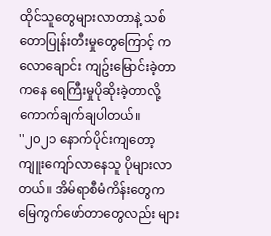ထိုင်သူတွေများလာတာနဲ့ သစ်တောပြုန်းတီးမှုတွေကြောင့် ကလောချောင်း ကျဥ်းမြောင်းခဲ့တာကနေ ရေကြီးမှုပိုဆိုးခဲ့တာလို့ ကောက်ချက်ချပါတယ်။
''၂၀၂၁ နောက်ပိုင်းကျတော့ ကျူးကျော်လာနေသူ ပိုများလာတယ်။ အိမ်ရာစီမံကိန်းတွေက မြေကွက်ဖော်တာတွေလည်း များ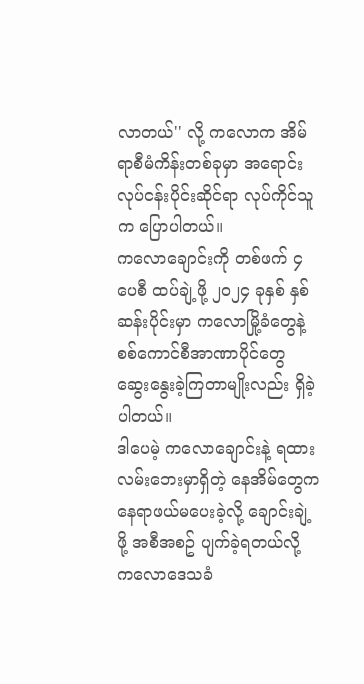လာတယ်'' လို့ ကလောက အိမ်ရာစီမံကိန်းတစ်ခုမှာ အရောင်းလုပ်ငန်းပိုင်းဆိုင်ရာ လုပ်ကိုင်သူက ပြောပါတယ်။
ကလောချောင်းကို တစ်ဖက် ၄ ပေစီ ထပ်ချဲ့ဖို့ ၂၀၂၄ ခုနှစ် နှစ်ဆန်းပိုင်းမှာ ကလောမြို့ခံတွေနဲ့ စစ်ကောင်စီအာဏာပိုင်တွေ ဆွေးနွေးခဲ့ကြတာမျိုးလည်း ရှိခဲ့ပါတယ်။
ဒါပေမဲ့ ကလောချောင်းနဲ့ ရထားလမ်းဘေးမှာရှိတဲ့ နေအိမ်တွေက နေရာဖယ်မပေးခဲ့လို့ ချောင်းချဲ့ဖို့ အစီအစဥ် ပျက်ခဲ့ရတယ်လို့ ကလောဒေသခံ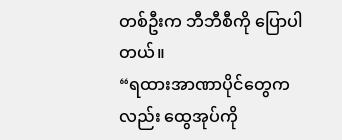တစ်ဦးက ဘီဘီစီကို ပြောပါတယ်။
“ရထားအာဏာပိုင်တွေကလည်း ထွေအုပ်ကို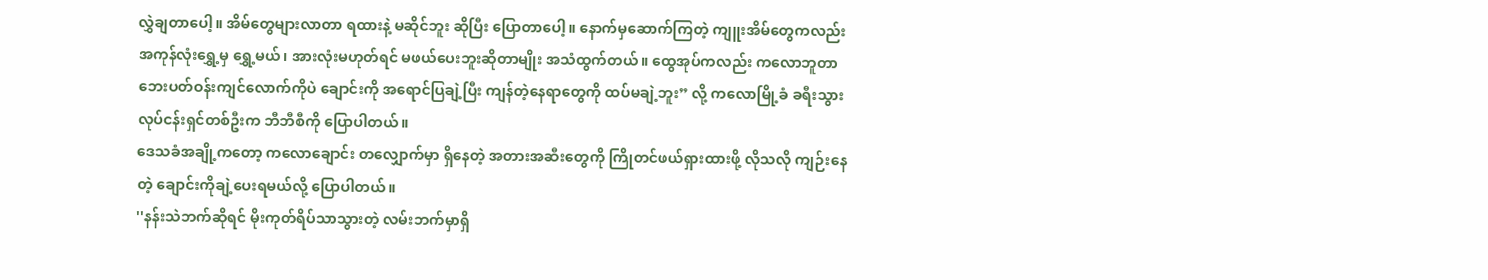လွှဲချတာပေါ့။ အိမ်တွေများလာတာ ရထားနဲ့ မဆိုင်ဘူး ဆိုပြီး ပြောတာပေါ့။ နောက်မှဆောက်ကြတဲ့ ကျူးအိမ်တွေကလည်း အကုန်လုံးရွှေ့မှ ရွှေ့မယ်၊ အားလုံးမဟုတ်ရင် မဖယ်ပေးဘူးဆိုတာမျိုး အသံထွက်တယ်။ ထွေအုပ်ကလည်း ကလောဘူတာ ဘေးပတ်ဝန်းကျင်လောက်ကိုပဲ ချောင်းကို အရောင်ပြချဲ့ပြီး ကျန်တဲ့နေရာတွေကို ထပ်မချဲ့ဘူး” လို့ ကလောမြို့ခံ ခရီးသွားလုပ်ငန်းရှင်တစ်ဦးက ဘီဘီစီကို ပြောပါတယ်။
ဒေသခံအချို့ကတော့ ကလောချောင်း တလျှောက်မှာ ရှိနေတဲ့ အတားအဆီးတွေကို ကြိုတင်ဖယ်ရှားထားဖို့ လိုသလို ကျဉ်းနေတဲ့ ချောင်းကိုချဲ့ပေးရမယ်လို့ ပြောပါတယ်။
''နန်းသဲဘက်ဆိုရင် မိုးကုတ်ရိပ်သာသွားတဲ့ လမ်းဘက်မှာရှိ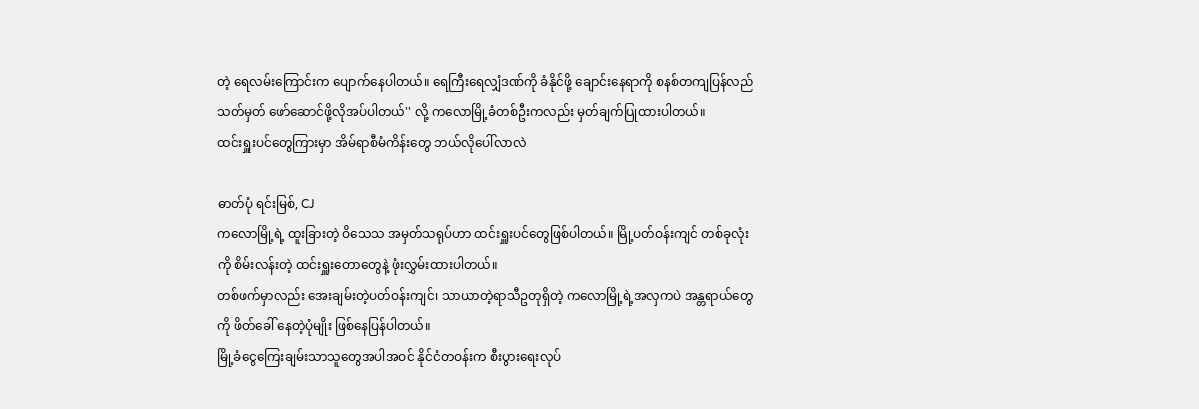တဲ့ ရေလမ်းကြောင်းက ပျောက်နေပါတယ်။ ရေကြီးရေလျှံဒဏ်ကို ခံနိုင်ဖို့ ချောင်းနေရာကို စနစ်တကျပြန်လည် သတ်မှတ် ဖော်ဆောင်ဖို့လိုအပ်ပါတယ်'' လို့ ကလောမြို့ခံတစ်ဦးကလည်း မှတ်ချက်ပြုထားပါတယ်။
ထင်းရှူးပင်တွေကြားမှာ အိမ်ရာစီမံကိန်းတွေ ဘယ်လိုပေါ်လာလဲ

ဓာတ်ပုံ ရင်းမြစ်, CJ
ကလောမြို့ရဲ့ ထူးခြားတဲ့ ဝိသေသ အမှတ်သရုပ်ဟာ ထင်းရှူးပင်တွေဖြစ်ပါတယ်။ မြို့ပတ်ဝန်းကျင် တစ်ခုလုံးကို စိမ်းလန်းတဲ့ ထင်းရှူးတောတွေနဲ့ ဖုံးလွှမ်းထားပါတယ်။
တစ်ဖက်မှာလည်း အေးချမ်းတဲ့ပတ်ဝန်းကျင်၊ သာယာတဲ့ရာသီဥတုရှိတဲ့ ကလောမြို့ရဲ့အလှကပဲ အန္တရာယ်တွေကို ဖိတ်ခေါ် နေတဲ့ပုံမျိုး ဖြစ်နေပြန်ပါတယ်။
မြို့ခံငွေကြေးချမ်းသာသူတွေအပါအဝင် နိုင်ငံတဝန်းက စီးပွားရေးလုပ်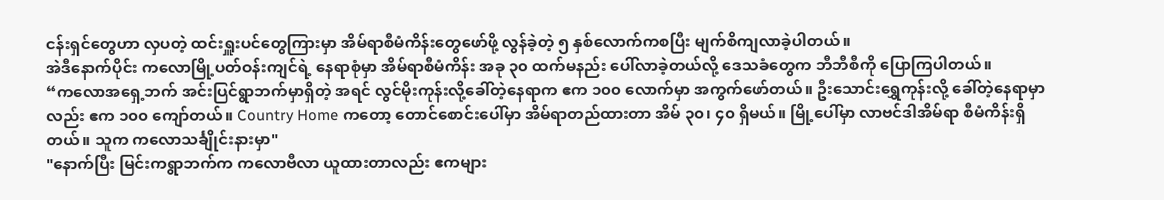ငန်းရှင်တွေဟာ လှပတဲ့ ထင်းရှူးပင်တွေကြားမှာ အိမ်ရာစီမံကိန်းတွေဖော်ဖို့ လွန်ခဲ့တဲ့ ၅ နှစ်လောက်ကစပြီး မျက်စိကျလာခဲ့ပါတယ်။
အဲဒီနောက်ပိုင်း ကလောမြို့ပတ်ဝန်းကျင်ရဲ့ နေရာစုံမှာ အိမ်ရာစီမံကိန်း အခု ၃၀ ထက်မနည်း ပေါ်လာခဲ့တယ်လို့ ဒေသခံတွေက ဘီဘီစီကို ပြောကြပါတယ်။
“ကလောအရှေ့ဘက် အင်းပြင်ရွာဘက်မှာရှိတဲ့ အရင် လွင်မိုးကုန်းလို့ခေါ်တဲ့နေရာက ဧက ၁၀၀ လောက်မှာ အကွက်ဖော်တယ်။ ဦးသောင်းရွှေကုန်းလို့ ခေါ်တဲ့နေရာမှာလည်း ဧက ၁၀၀ ကျော်တယ်။ Country Home ကတော့ တောင်စောင်းပေါ်မှာ အိမ်ရာတည်ထားတာ အိမ် ၃၀၊ ၄၀ ရှိမယ်။ မြို့ပေါ်မှာ လာဗင်ဒါအိမ်ရာ စီမံကိန်းရှိတယ်။ သူက ကလောသင်္ချိုင်းနားမှာ"
"နောက်ပြီး မြင်းကရွာဘက်က ကလောဗီလာ ယူထားတာလည်း ဧကများ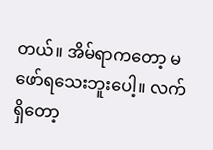တယ်။ အိမ်ရာကတော့ မဖော်ရသေးဘူးပေါ့။ လက်ရှိတော့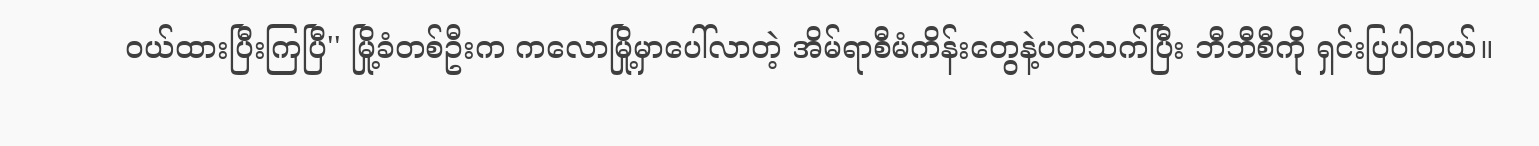ဝယ်ထားပြီးကြပြီ'' မြို့ခံတစ်ဦးက ကလောမြို့မှာပေါ်လာတဲ့ အိမ်ရာစီမံကိန်းတွေနဲ့ပတ်သက်ပြီး ဘီဘီစီကို ရှင်းပြပါတယ်။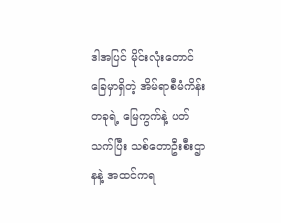ဒါအပြင် မိုင်းလုံးတောင်ခြေမှာရှိတဲ့ အိမ်ရာစီမံကိန်းတခုရဲ့ မြေကွက်နဲ့ ပတ်သက်ပြီး သစ်တောဦးစီးဌာနနဲ့ အထင်ကရ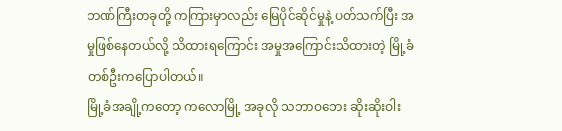ဘဏ်ကြီးတခုတို့ ကကြားမှာလည်း မြေပိုင်ဆိုင်မှုနဲ့ ပတ်သက်ပြီး အမှုဖြစ်နေတယ်လို့ သိထားရကြောင်း အမှုအကြောင်းသိထားတဲ့ မြို့ခံတစ်ဦးကပြောပါတယ်။
မြို့ခံအချို့ကတော့ ကလောမြို့ အခုလို သဘာဝဘေး ဆိုးဆိုးဝါး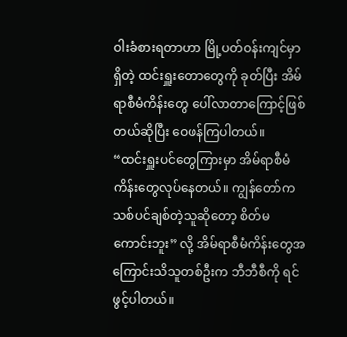ဝါးခံစားရတာဟာ မြို့ပတ်ဝန်းကျင်မှာရှိတဲ့ ထင်းရှူးတောတွေကို ခုတ်ပြီး အိမ်ရာစီမံကိန်းတွေ ပေါ်လာတာကြောင့်ဖြစ်တယ်ဆိုပြီး ဝေဖန်ကြပါတယ်။
“ထင်းရှူးပင်တွေကြားမှာ အိမ်ရာစီမံကိန်းတွေလုပ်နေတယ်။ ကျွန်တော်က သစ်ပင်ချစ်တဲ့သူဆိုတော့ စိတ်မကောင်းဘူး” လို့ အိမ်ရာစီမံကိန်းတွေအကြောင်းသိသူတစ်ဦးက ဘီဘီစီကို ရင်ဖွင့်ပါတယ်။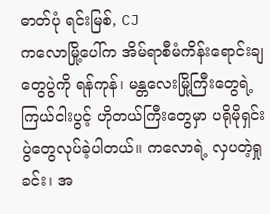ဓာတ်ပုံ ရင်းမြစ်, CJ
ကလောမြို့ပေါ်က အိမ်ရာစီမံကိန်းရောင်းချတွေပွဲကို ရန်ကုန်၊ မန္တလေးမြို့ကြီးတွေရဲ့ ကြယ်ငါးပွင့် ဟိုတယ်ကြီးတွေမှာ ပရိုမိုရှင်းပွဲတွေလုပ်ခဲ့ပါတယ်။ ကလောရဲ့ လှပတဲ့ရှုခင်း၊ အ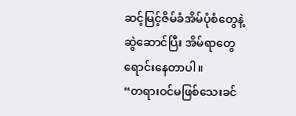ဆင့်မြင့်ဇိမ်ခံအိမ်ပုံစံတွေနဲ့ ဆွဲဆောင်ပြီး အိမ်ရာတွေ ရောင်းနေတာပါ။
“တရားဝင်မဖြစ်သေးခင်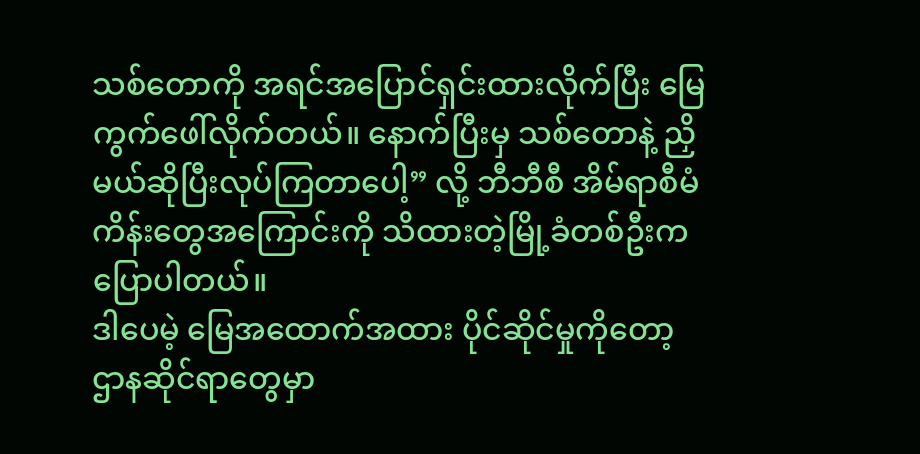သစ်တောကို အရင်အပြောင်ရှင်းထားလိုက်ပြီး မြေကွက်ဖေါ်လိုက်တယ်။ နောက်ပြီးမှ သစ်တောနဲ့ ညှိမယ်ဆိုပြီးလုပ်ကြတာပေါ့” လို့ ဘီဘီစီ အိမ်ရာစီမံကိန်းတွေအကြောင်းကို သိထားတဲ့မြို့ခံတစ်ဦးက ပြောပါတယ်။
ဒါပေမဲ့ မြေအထောက်အထား ပိုင်ဆိုင်မှုကိုတော့ ဌာနဆိုင်ရာတွေမှာ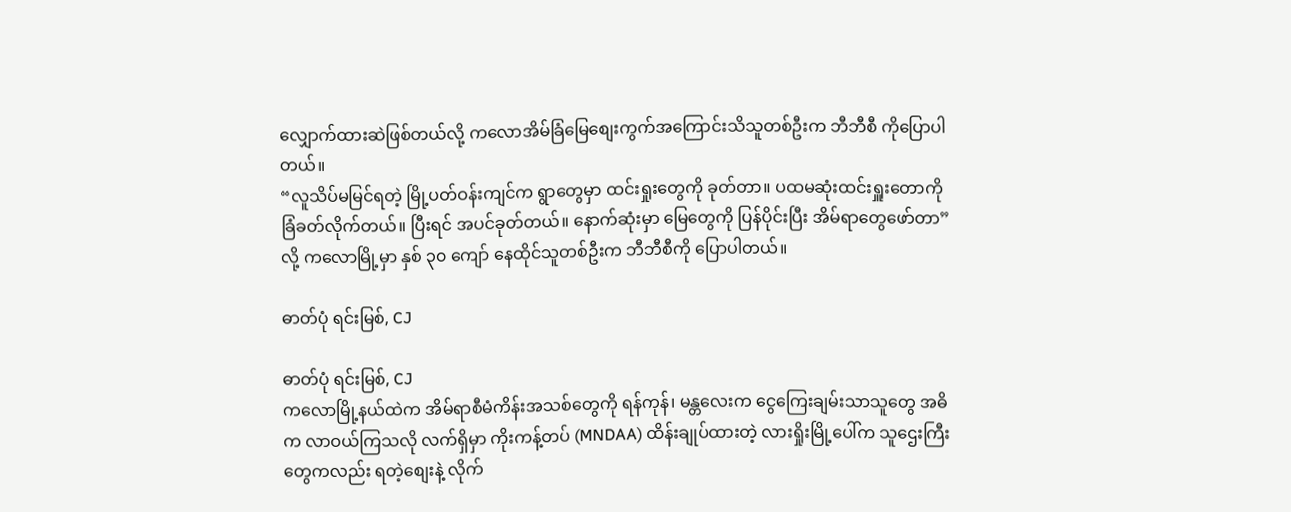လျှောက်ထားဆဲဖြစ်တယ်လို့ ကလောအိမ်ခြံမြေစျေးကွက်အကြောင်းသိသူတစ်ဦးက ဘီဘီစီ ကိုပြောပါတယ်။
“လူသိပ်မမြင်ရတဲ့ မြို့ပတ်ဝန်းကျင်က ရွာတွေမှာ ထင်းရှုးတွေကို ခုတ်တာ။ ပထမဆုံးထင်းရှူးတောကို ခြံခတ်လိုက်တယ်။ ပြီးရင် အပင်ခုတ်တယ်။ နောက်ဆုံးမှာ မြေတွေကို ပြန်ပိုင်းပြီး အိမ်ရာတွေဖော်တာ” လို့ ကလောမြို့မှာ နှစ် ၃၀ ကျော် နေထိုင်သူတစ်ဦးက ဘီဘီစီကို ပြောပါတယ်။

ဓာတ်ပုံ ရင်းမြစ်, CJ

ဓာတ်ပုံ ရင်းမြစ်, CJ
ကလောမြို့နယ်ထဲက အိမ်ရာစီမံကိန်းအသစ်တွေကို ရန်ကုန်၊ မန္တလေးက ငွေကြေးချမ်းသာသူတွေ အဓိက လာဝယ်ကြသလို လက်ရှိမှာ ကိုးကန့်တပ် (MNDAA) ထိန်းချုပ်ထားတဲ့ လားရှိုးမြို့ပေါ်က သူဌေးကြီးတွေကလည်း ရတဲ့စျေးနဲ့ လိုက်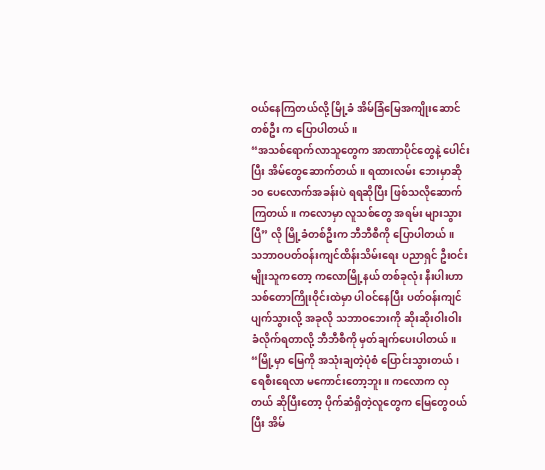ဝယ်နေကြတယ်လို့ မြို့ခံ အိမ်ခြံမြေအကျိုးဆောင်တစ်ဦး က ပြောပါတယ်။
“အသစ်ရောက်လာသူတွေက အာဏာပိုင်တွေနဲ့ ပေါင်းပြီး အိမ်တွေဆောက်တယ်။ ရထားလမ်း ဘေးမှာဆို ၁၀ ပေလောက်အခန်းပဲ ရရဆိုပြီး ဖြစ်သလိုဆောက်ကြတယ်။ ကလောမှာ လူသစ်တွေ အရမ်း များသွားပြီ” လို မြို့ခံတစ်ဦးက ဘီဘီစီကို ပြောပါတယ်။
သဘာဝပတ်ဝန်းကျင်ထိန်းသိမ်းရေး ပညာရှင် ဦးဝင်းမျိုးသူကတော့ ကလောမြို့နယ် တစ်ခုလုံး နီးပါးဟာ သစ်တောကြိုးဝိုင်းထဲမှာ ပါဝင်နေပြီး ပတ်ဝန်းကျင်ပျက်သွားလို့ အခုလို သဘာဝဘေးကို ဆိုးဆိုးဝါးဝါး ခံလိုက်ရတာလို့ ဘီဘီစီကို မှတ်ချက်ပေးပါတယ်။
“မြို့မှာ မြေကို အသုံးချတဲ့ပုံစံ ပြောင်းသွားတယ်၊ ရေစီးရေလာ မကောင်းတော့ဘူး။ ကလောက လှတယ် ဆိုပြီးတော့ ပိုက်ဆံရှိတဲ့လူတွေက မြေတွေဝယ်ပြီး အိမ်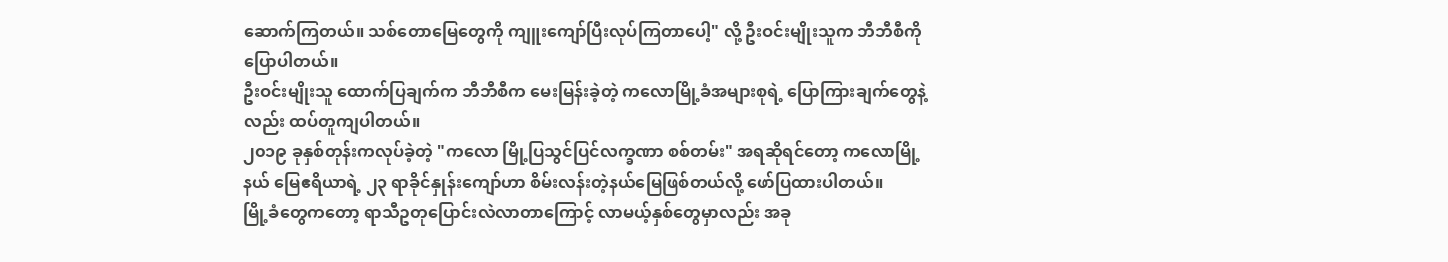ဆောက်ကြတယ်။ သစ်တောမြေတွေကို ကျူးကျော်ပြီးလုပ်ကြတာပေါ့" လို့ ဦးဝင်းမျိုးသူက ဘီဘီစီကို ပြောပါတယ်။
ဦးဝင်းမျိုးသူ ထောက်ပြချက်က ဘီဘီစီက မေးမြန်းခဲ့တဲ့ ကလောမြို့ခံအများစုရဲ့ ပြောကြားချက်တွေနဲ့လည်း ထပ်တူကျပါတယ်။
၂၀၁၉ ခုနှစ်တုန်းကလုပ်ခဲ့တဲ့ "ကလော မြို့ပြသွင်ပြင်လက္ခဏာ စစ်တမ်း" အရဆိုရင်တော့ ကလောမြို့နယ် မြေဧရိယာရဲ့ ၂၃ ရာခိုင်နှုန်းကျော်ဟာ စိမ်းလန်းတဲ့နယ်မြေဖြစ်တယ်လို့ ဖော်ပြထားပါတယ်။
မြို့ခံတွေကတော့ ရာသီဥတုပြောင်းလဲလာတာကြောင့် လာမယ့်နှစ်တွေမှာလည်း အခု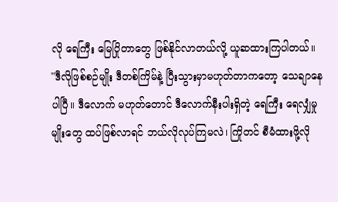လို ရေကြီး မြေပြိုတာတွေ ဖြစ်နိုင်လာတယ်လို့ ယူဆထားကြပါတယ်။
''ဒီလိုဖြစ်စဉ်မျိုး ဒီတစ်ကြိမ်နဲ့ ပြီးသွားမှာမဟုတ်တာကတော့ သေချာနေပါပြီ။ ဒီလောက် မဟုတ်တောင် ဒီလောက်နီးပါးရှိတဲ့ ရေကြီး ရေလျှံမှုမျိုးတွေ ထပ်ဖြစ်လာရင် ဘယ်လိုလုပ်ကြမလဲ၊ ကြိုတင် စီမံထားဖို့လို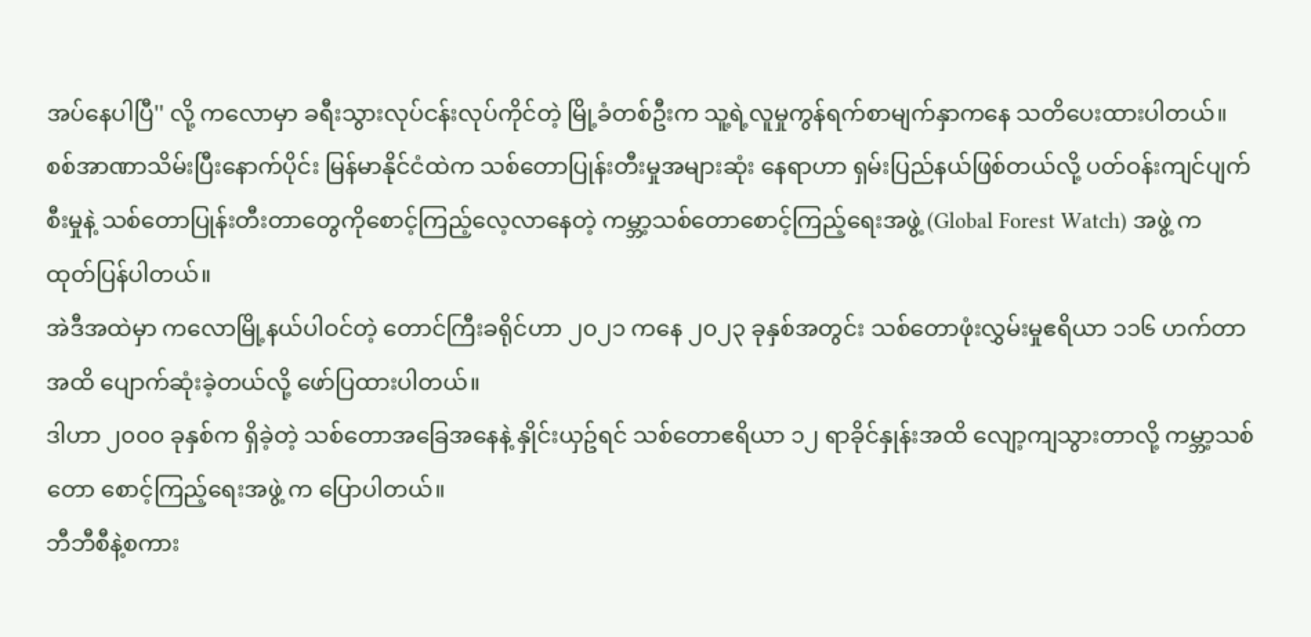အပ်နေပါပြီ'' လို့ ကလောမှာ ခရီးသွားလုပ်ငန်းလုပ်ကိုင်တဲ့ မြို့ခံတစ်ဦးက သူ့ရဲ့လူမှုကွန်ရက်စာမျက်နှာကနေ သတိပေးထားပါတယ်။
စစ်အာဏာသိမ်းပြီးနောက်ပိုင်း မြန်မာနိုင်ငံထဲက သစ်တောပြုန်းတီးမှုအများဆုံး နေရာဟာ ရှမ်းပြည်နယ်ဖြစ်တယ်လို့ ပတ်ဝန်းကျင်ပျက်စီးမှုနဲ့ သစ်တောပြုန်းတီးတာတွေကိုစောင့်ကြည့်လေ့လာနေတဲ့ ကမ္ဘာ့သစ်တောစောင့်ကြည့်ရေးအဖွဲ့ (Global Forest Watch) အဖွဲ့ က ထုတ်ပြန်ပါတယ်။
အဲဒီအထဲမှာ ကလောမြို့နယ်ပါဝင်တဲ့ တောင်ကြီးခရိုင်ဟာ ၂၀၂၁ ကနေ ၂၀၂၃ ခုနှစ်အတွင်း သစ်တောဖုံးလွှမ်းမှုဧရိယာ ၁၁၆ ဟက်တာအထိ ပျောက်ဆုံးခဲ့တယ်လို့ ဖော်ပြထားပါတယ်။
ဒါဟာ ၂၀၀၀ ခုနှစ်က ရှိခဲ့တဲ့ သစ်တောအခြေအနေနဲ့ နှိုင်းယှဥ်ရင် သစ်တောဧရိယာ ၁၂ ရာခိုင်နှုန်းအထိ လျော့ကျသွားတာလို့ ကမ္ဘာ့သစ်တော စောင့်ကြည့်ရေးအဖွဲ့ က ပြောပါတယ်။
ဘီဘီစီနဲ့စကား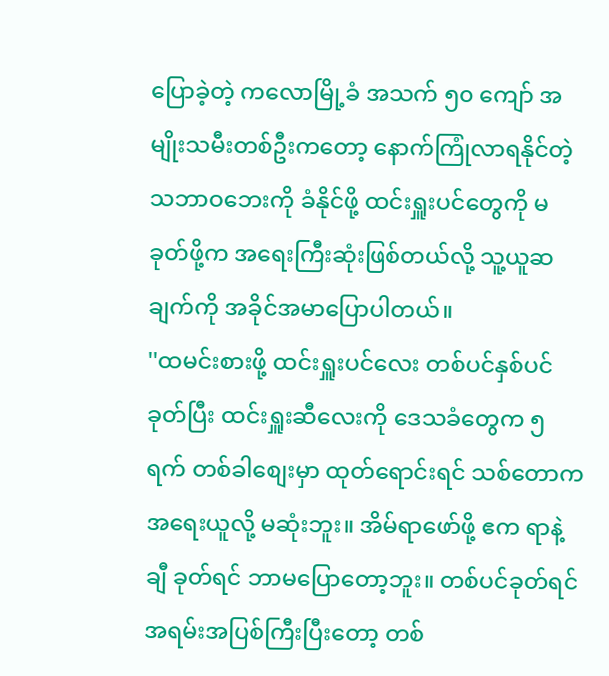ပြောခဲ့တဲ့ ကလောမြို့ခံ အသက် ၅၀ ကျော် အမျိုးသမီးတစ်ဦးကတော့ နောက်ကြုံလာရနိုင်တဲ့ သဘာဝဘေးကို ခံနိုင်ဖို့ ထင်းရှူးပင်တွေကို မခုတ်ဖို့က အရေးကြီးဆုံးဖြစ်တယ်လို့ သူ့ယူဆချက်ကို အခိုင်အမာပြောပါတယ်။
''ထမင်းစားဖို့ ထင်းရှူးပင်လေး တစ်ပင်နှစ်ပင်ခုတ်ပြီး ထင်းရှူးဆီလေးကို ဒေသခံတွေက ၅ ရက် တစ်ခါစျေးမှာ ထုတ်ရောင်းရင် သစ်တောက အရေးယူလို့ မဆုံးဘူး။ အိမ်ရာဖော်ဖို့ ဧက ရာနဲ့ချီ ခုတ်ရင် ဘာမပြောတော့ဘူး။ တစ်ပင်ခုတ်ရင် အရမ်းအပြစ်ကြီးပြီးတော့ တစ်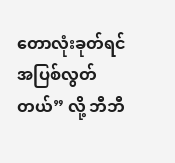တောလုံးခုတ်ရင် အပြစ်လွတ်တယ်” လို့ ဘီဘီ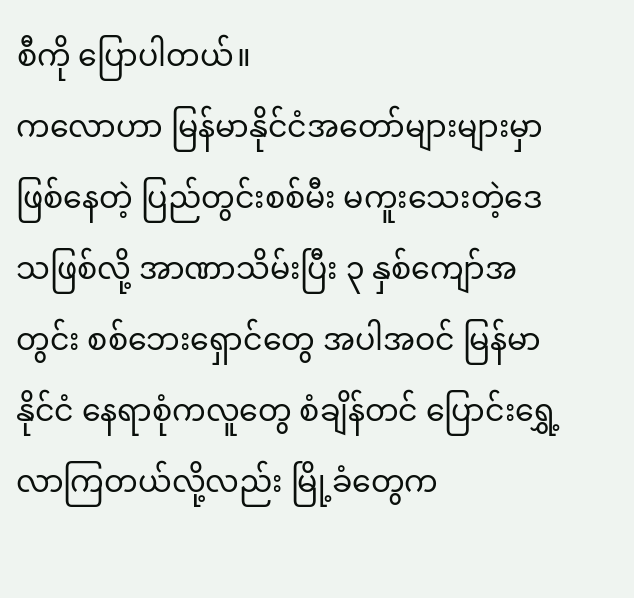စီကို ပြောပါတယ်။
ကလောဟာ မြန်မာနိုင်ငံအတော်များများမှာ ဖြစ်နေတဲ့ ပြည်တွင်းစစ်မီး မကူးသေးတဲ့ဒေသဖြစ်လို့ အာဏာသိမ်းပြီး ၃ နှစ်ကျော်အတွင်း စစ်ဘေးရှောင်တွေ အပါအဝင် မြန်မာနိုင်ငံ နေရာစုံကလူတွေ စံချိန်တင် ပြောင်းရွှေ့လာကြတယ်လို့လည်း မြို့ခံတွေက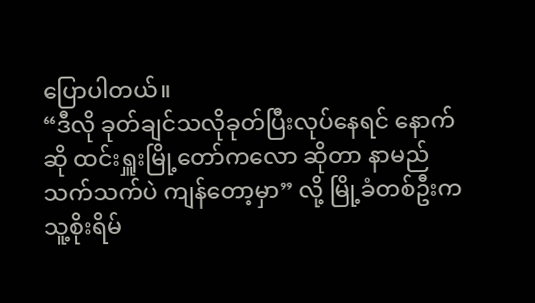ပြောပါတယ်။
“ဒီလို ခုတ်ချင်သလိုခုတ်ပြီးလုပ်နေရင် နောက်ဆို ထင်းရှူးမြို့တော်ကလော ဆိုတာ နာမည်သက်သက်ပဲ ကျန်တော့မှာ” လို့ မြို့ခံတစ်ဦးက သူ့စိုးရိမ်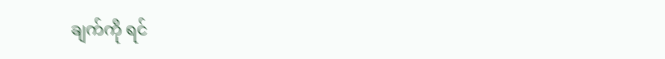ချက်ကို ရင်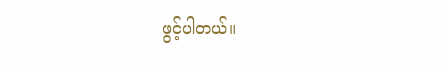ဖွင့်ပါတယ်။